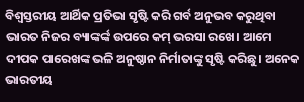ବିଶ୍ୱସ୍ତରୀୟ ଆର୍ଥିକ ପ୍ରତିଭା ସୃଷ୍ଟି କରି ଗର୍ବ ଅନୁଭବ କରୁଥିବା ଭାରତ ନିଜର ବ୍ୟାଙ୍କର୍ଙ୍କ ଉପରେ କମ୍ ଭରସା ରଖେ। ଆମେ ଦୀପକ ପାରେଖଙ୍କ ଭଳି ଅନୁଷ୍ଠାନ ନିର୍ମାତାଙ୍କୁ ସୃଷ୍ଟି କରିଛୁ। ଅନେକ ଭାରତୀୟ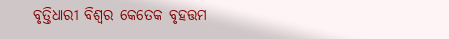ବୃତ୍ତିଧାରୀ ବିଶ୍ୱର କେତେକ ବୃହତ୍ତମ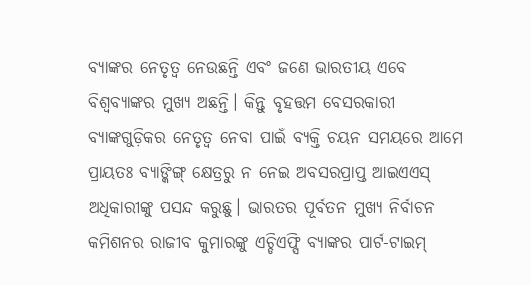ବ୍ୟାଙ୍କର ନେତୃତ୍ୱ ନେଉଛନ୍ତି ଏବଂ ଜଣେ ଭାରତୀୟ ଏବେ ବିଶ୍ୱବ୍ୟାଙ୍କର ମୁଖ୍ୟ ଅଛନ୍ତି। କିନ୍ତୁ ବୃହତ୍ତମ ବେସରକାରୀ ବ୍ୟାଙ୍କଗୁଡ଼ିକର ନେତୃତ୍ୱ ନେବା ପାଇଁ ବ୍ୟକ୍ତି ଚୟନ ସମୟରେ ଆମେ ପ୍ରାୟତଃ ବ୍ୟାଙ୍କିଙ୍ଗ୍ କ୍ଷେତ୍ରରୁ ନ ନେଇ ଅବସରପ୍ରାପ୍ତ ଆଇଏଏସ୍ ଅଧିକାରୀଙ୍କୁ ପସନ୍ଦ କରୁଛୁ। ଭାରତର ପୂର୍ବତନ ମୁଖ୍ୟ ନିର୍ବାଚନ କମିଶନର ରାଜୀବ କୁମାରଙ୍କୁ ଏଚ୍ଡିଏଫ୍ସି ବ୍ୟାଙ୍କର ପାର୍ଟ-ଟାଇମ୍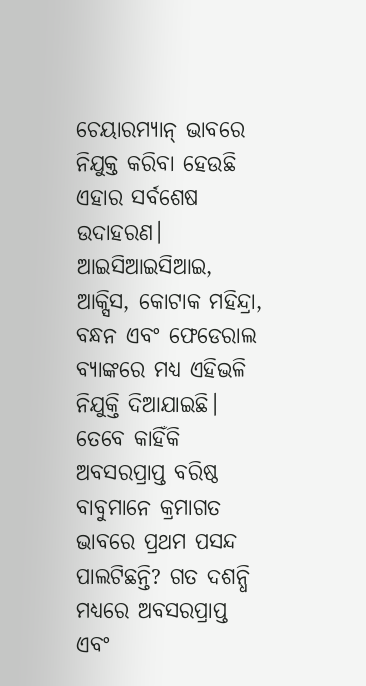ଚେୟାରମ୍ୟାନ୍ ଭାବରେ ନିଯୁକ୍ତ କରିବା ହେଉଛି ଏହାର ସର୍ବଶେଷ ଉଦାହରଣ। ଆଇସିଆଇସିଆଇ, ଆକ୍ସିସ, କୋଟାକ ମହିନ୍ଦ୍ରା, ବନ୍ଧନ ଏବଂ ଫେଡେରାଲ ବ୍ୟାଙ୍କରେ ମଧ୍ୟ ଏହିଭଳି ନିଯୁକ୍ତି ଦିଆଯାଇଛି। ତେବେ କାହିଁକି ଅବସରପ୍ରାପ୍ତ ବରିଷ୍ଠ ବାବୁମାନେ କ୍ରମାଗତ ଭାବରେ ପ୍ରଥମ ପସନ୍ଦ ପାଲଟିଛନ୍ତି? ଗତ ଦଶନ୍ଧି ମଧ୍ୟରେ ଅବସରପ୍ରାପ୍ତ ଏବଂ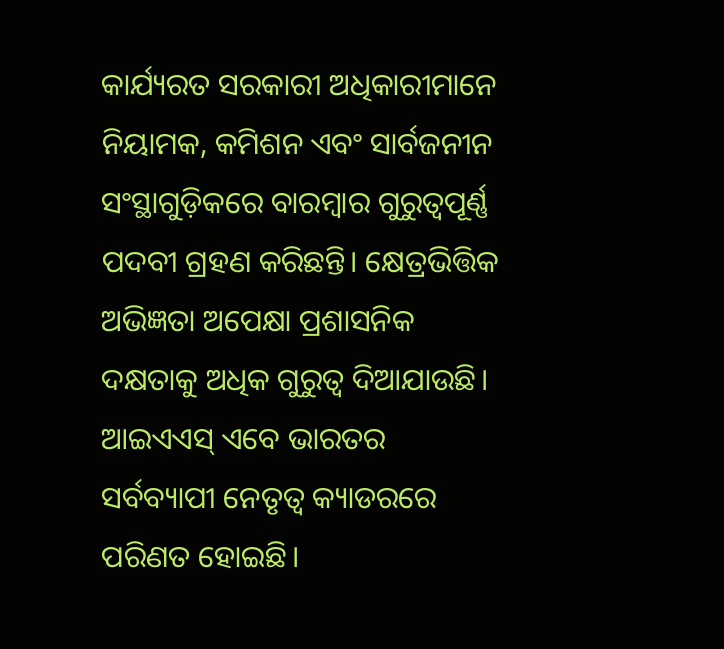କାର୍ଯ୍ୟରତ ସରକାରୀ ଅଧିକାରୀମାନେ ନିୟାମକ, କମିଶନ ଏବଂ ସାର୍ବଜନୀନ ସଂସ୍ଥାଗୁଡ଼ିକରେ ବାରମ୍ବାର ଗୁରୁତ୍ୱପୂର୍ଣ୍ଣ ପଦବୀ ଗ୍ରହଣ କରିଛନ୍ତି। କ୍ଷେତ୍ରଭିତ୍ତିକ ଅଭିଜ୍ଞତା ଅପେକ୍ଷା ପ୍ରଶାସନିକ ଦକ୍ଷତାକୁ ଅଧିକ ଗୁରୁତ୍ୱ ଦିଆଯାଉଛି। ଆଇଏଏସ୍ ଏବେ ଭାରତର ସର୍ବବ୍ୟାପୀ ନେତୃତ୍ୱ କ୍ୟାଡରରେ ପରିଣତ ହୋଇଛି।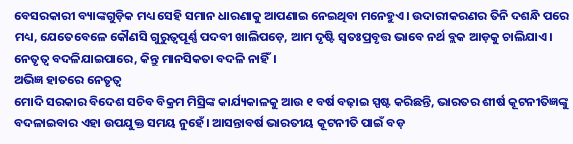ବେସରକାରୀ ବ୍ୟାଙ୍କଗୁଡ଼ିକ ମଧ୍ୟ ସେହି ସମାନ ଧାରଣାକୁ ଆପଣାଇ ନେଇଥିବା ମନେହୁଏ। ଉଦାରୀକରଣର ତିନି ଦଶନ୍ଧି ପରେ ମଧ୍ୟ, ଯେତେବେଳେ କୌଣସି ଗୁରୁତ୍ୱପୂର୍ଣ୍ଣ ପଦବୀ ଖାଲିପଡ଼େ, ଆମ ଦୃଷ୍ଟି ସ୍ବତଃପ୍ରବୃତ୍ତ ଭାବେ ନର୍ଥ ବ୍ଲକ ଆଡ଼କୁ ଚାଲିଯାଏ। ନେତୃତ୍ୱ ବଦଳିଯାଇପାରେ, କିନ୍ତୁ ମାନସିକତା ବଦଳି ନାହିଁ।
ଅଭିଜ୍ଞ ହାତରେ ନେତୃତ୍ୱ
ମୋଦି ସରକାର ବିଦେଶ ସଚିବ ବିକ୍ରମ ମିସ୍ରିଙ୍କ କାର୍ଯ୍ୟକାଳକୁ ଆଉ ୧ ବର୍ଷ ବଢ଼ାଇ ସ୍ପଷ୍ଟ କରିଛନ୍ତି, ଭାରତର ଶୀର୍ଷ କୂଟନୀତିଜ୍ଞଙ୍କୁ ବଦଳାଇବାର ଏହା ଉପଯୁକ୍ତ ସମୟ ନୁହେଁ। ଆସନ୍ତାବର୍ଷ ଭାରତୀୟ କୂଟନୀତି ପାଇଁ ବଡ଼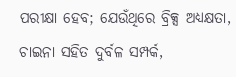ପରୀକ୍ଷା ହେବ; ଯେଉଁଥିରେ ବ୍ରିକ୍ସ ଅଧ୍ୟକ୍ଷତା, ଚାଇନା ସହିତ ଦୁର୍ବଳ ସମ୍ପର୍କ,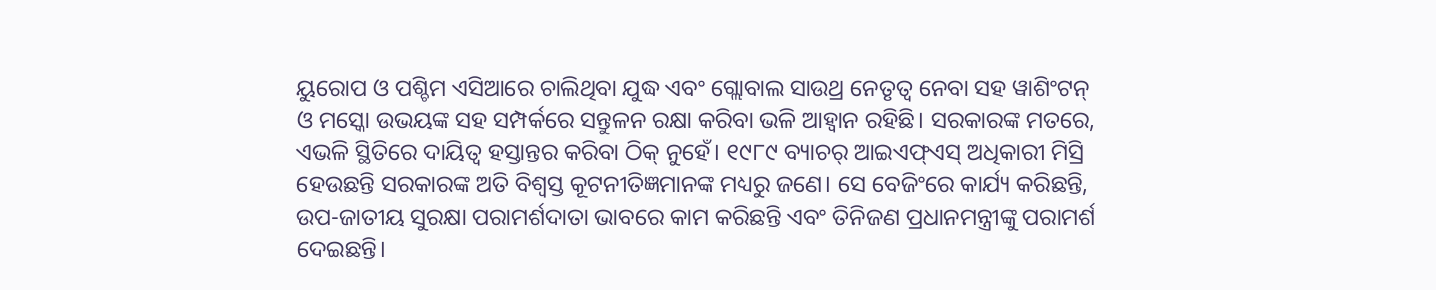ୟୁରୋପ ଓ ପଶ୍ଚିମ ଏସିଆରେ ଚାଲିଥିବା ଯୁଦ୍ଧ ଏବଂ ଗ୍ଲୋବାଲ ସାଉଥ୍ର ନେତୃତ୍ୱ ନେବା ସହ ୱାଶିଂଟନ୍ ଓ ମସ୍କୋ ଉଭୟଙ୍କ ସହ ସମ୍ପର୍କରେ ସନ୍ତୁଳନ ରକ୍ଷା କରିବା ଭଳି ଆହ୍ବାନ ରହିଛି। ସରକାରଙ୍କ ମତରେ, ଏଭଳି ସ୍ଥିତିରେ ଦାୟିତ୍ୱ ହସ୍ତାନ୍ତର କରିବା ଠିକ୍ ନୁହେଁ। ୧୯୮୯ ବ୍ୟାଚର୍ ଆଇଏଫ୍ଏସ୍ ଅଧିକାରୀ ମିସ୍ରି ହେଉଛନ୍ତି ସରକାରଙ୍କ ଅତି ବିଶ୍ୱସ୍ତ କୂଟନୀତିଜ୍ଞମାନଙ୍କ ମଧ୍ୟରୁ ଜଣେ। ସେ ବେଜିଂରେ କାର୍ଯ୍ୟ କରିଛନ୍ତି, ଉପ-ଜାତୀୟ ସୁରକ୍ଷା ପରାମର୍ଶଦାତା ଭାବରେ କାମ କରିଛନ୍ତି ଏବଂ ତିନିଜଣ ପ୍ରଧାନମନ୍ତ୍ରୀଙ୍କୁ ପରାମର୍ଶ ଦେଇଛନ୍ତି।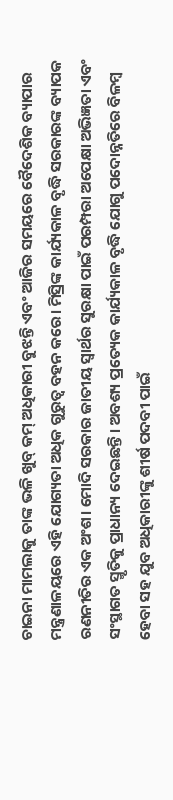ଚାଇନା ମାମଲାକୁ ତାଙ୍କ ଭଳି ଖୁବ୍ କମ୍ ଅଧିକାରୀ ବୁଝନ୍ତି ଏବଂ ଆଜିର ସମୟରେ ବୈଦେଶିକ ବ୍ୟାପାର ମନ୍ତ୍ରଣାଳୟରେ ଏହି ଯୋଗ୍ୟତା ଅଧିକ ଗୁରୁତ୍ୱ ବହନ କରେ। ମିସ୍ରିଙ୍କ କାର୍ଯ୍ୟକାଳ ବୃଦ୍ଧି ସରକାରଙ୍କ ବ୍ୟାପକ ରଣନୀତିର ଏକ ଅଂଶ। ମୋଦି ସରକାର ଜାତୀୟ ସ୍ବାର୍ଥର ସୁରକ୍ଷା ପାଇଁ ପରମ୍ପରା ଅପେକ୍ଷା ଅଭିଜ୍ଞତା ଏବଂ ସଂସ୍ଥାଗତ ସ୍ମୃତିକୁ ପ୍ରାଧାନ୍ୟ ଦେଇଛନ୍ତି। ଅବଶ୍ୟ ପ୍ରତ୍ୟେକ କାର୍ଯ୍ୟକାଳ ବୃଦ୍ଧି ଯୋଗୁ ପଦୋନ୍ନତିରେ ବିଳମ୍ବ ହେବା ସହ ଯୁବ ଅଧିକାରୀଙ୍କୁ ଶୀର୍ଷ ପଦବୀ ପାଇଁ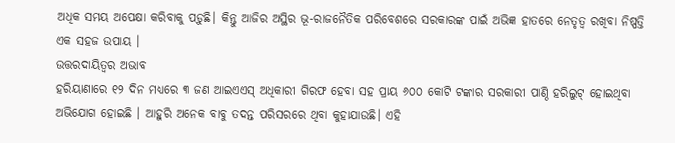ଅଧିକ ସମୟ ଅପେକ୍ଷା କରିବାକୁ ପଡ଼ୁଛି। କିନ୍ତୁ ଆଜିର ଅସ୍ଥିର ଭୂ-ରାଜନୈତିକ ପରିବେଶରେ ସରକାରଙ୍କ ପାଇଁ ଅଭିଜ୍ଞ ହାତରେ ନେତୃତ୍ୱ ରଖିବା ନିଷ୍ପତ୍ତି ଏକ ସହଜ ଉପାୟ ।
ଉତ୍ତରଦାୟିତ୍ୱର ଅଭାବ
ହରିୟାଣାରେ ୧୨ ଦିନ ମଧ୍ୟରେ ୩ ଜଣ ଆଇଏଏସ୍ ଅଧିକାରୀ ଗିରଫ ହେବା ସହ ପ୍ରାୟ ୬୦୦ କୋଟି ଟଙ୍କାର ସରକାରୀ ପାଣ୍ଠି ହରିଲୁଟ୍ ହୋଇଥିବା ଅଭିଯୋଗ ହୋଇଛି । ଆହୁରି ଅନେକ ବାବୁ ତଦନ୍ତ ପରିସରରେ ଥିବା କୁହାଯାଉଛି। ଏହି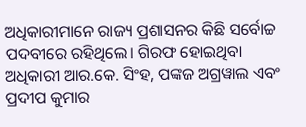ଅଧିକାରୀମାନେ ରାଜ୍ୟ ପ୍ରଶାସନର କିଛି ସର୍ବୋଚ୍ଚ ପଦବୀରେ ରହିଥିଲେ। ଗିରଫ ହୋଇଥିବା ଅଧିକାରୀ ଆର.କେ. ସିଂହ, ପଙ୍କଜ ଅଗ୍ରୱାଲ ଏବଂ ପ୍ରଦୀପ କୁମାର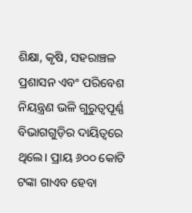ଶିକ୍ଷା, କୃଷି, ସହରାଞ୍ଚଳ ପ୍ରଶାସନ ଏବଂ ପରିବେଶ ନିୟନ୍ତ୍ରଣ ଭଳି ଗୁରୁତ୍ୱପୂର୍ଣ୍ଣ ବିଭାଗଗୁଡ଼ିର ଦାୟିତ୍ୱରେ ଥିଲେ। ପ୍ରାୟ ୬୦୦ କୋଟି ଟଙ୍କା ଗାଏବ ହେବା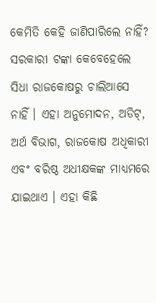କେମିତି କେହି ଜାଣିପାରିଲେ ନାହିଁ? ସରକାରୀ ଟଙ୍କା କେବେହେଲେ ସିଧା ରାଜକୋଷରୁ ଚାଲିଆସେ ନାହିଁ । ଏହା ଅନୁମୋଦନ, ଅଡିଟ୍, ଅର୍ଥ ବିଭାଗ, ରାଜକୋଷ ଅଧିକାରୀ ଏବଂ ବରିଷ୍ଠ ଅଧୀକ୍ଷକଙ୍କ ମାଧ୍ୟମରେ ଯାଇଥାଏ । ଏହା କିଛି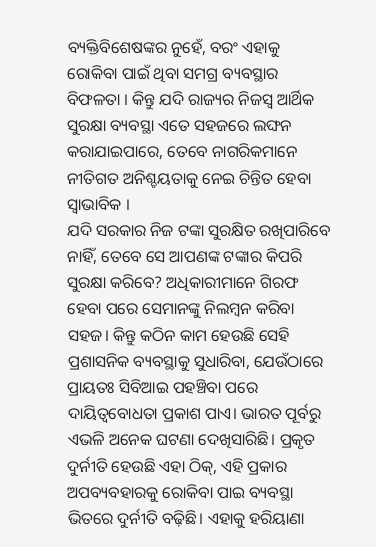ବ୍ୟକ୍ତିବିଶେଷଙ୍କର ନୁହେଁ, ବରଂ ଏହାକୁ ରୋକିବା ପାଇଁ ଥିବା ସମଗ୍ର ବ୍ୟବସ୍ଥାର ବିଫଳତା । କିନ୍ତୁ ଯଦି ରାଜ୍ୟର ନିଜସ୍ବ ଆର୍ଥିକ ସୁରକ୍ଷା ବ୍ୟବସ୍ଥା ଏତେ ସହଜରେ ଲଙ୍ଘନ କରାଯାଇପାରେ, ତେବେ ନାଗରିକମାନେ ନୀତିଗତ ଅନିଶ୍ଚୟତାକୁ ନେଇ ଚିନ୍ତିତ ହେବା ସ୍ବାଭାବିକ ।
ଯଦି ସରକାର ନିଜ ଟଙ୍କା ସୁରକ୍ଷିତ ରଖିପାରିବେ ନାହିଁ, ତେବେ ସେ ଆପଣଙ୍କ ଟଙ୍କାର କିପରି ସୁରକ୍ଷା କରିବେ? ଅଧିକାରୀମାନେ ଗିରଫ ହେବା ପରେ ସେମାନଙ୍କୁ ନିଲମ୍ବନ କରିବା ସହଜ। କିନ୍ତୁ କଠିନ କାମ ହେଉଛି ସେହି ପ୍ରଶାସନିକ ବ୍ୟବସ୍ଥାକୁ ସୁଧାରିବା, ଯେଉଁଠାରେ ପ୍ରାୟତଃ ସିବିଆଇ ପହଞ୍ଚିବା ପରେ ଦାୟିତ୍ୱବୋଧତା ପ୍ରକାଶ ପାଏ। ଭାରତ ପୂର୍ବରୁ ଏଭଳି ଅନେକ ଘଟଣା ଦେଖିସାରିଛି। ପ୍ରକୃତ ଦୁର୍ନୀତି ହେଉଛି ଏହା ଠିକ୍, ଏହି ପ୍ରକାର ଅପବ୍ୟବହାରକୁ ରୋକିବା ପାଇ ବ୍ୟବସ୍ଥା ଭିତରେ ଦୁର୍ନୀତି ବଢ଼ିଛି। ଏହାକୁ ହରିୟାଣା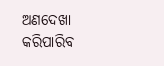ଅଣଦେଖା କରିପାରିବ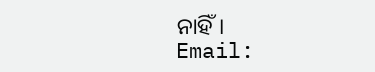ନାହିଁ।
Email: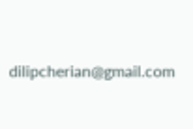dilipcherian@gmail.com